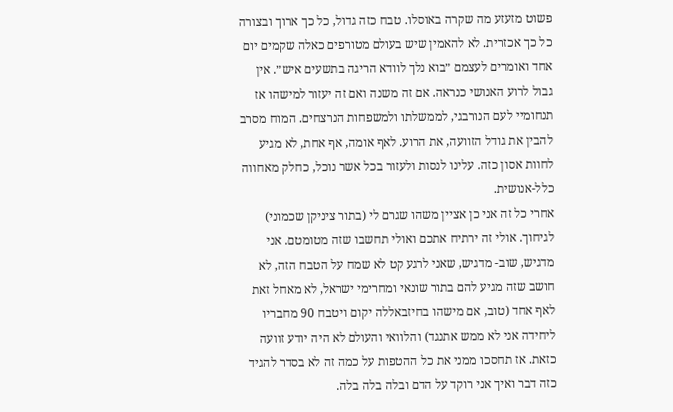פשוט מזעזע מה שקרה באוסלו. טבח כזה גדול, כל כך ארוך ובצורה כל כך אכזרית. לא להאמין שיש בעולם מטורפים כאלה שקמים יום אחד ואומרים לעצמם ״בוא נלך לוודא הריגה בתשעים איש״. אין גבול לרוע האנושי כנראה. אם זה משנה ואם זה יעזור למישהו אז תנחומיי לעם הנורבגי, לממשלתו ולמשפחות הנרצחים. המוח מסרב להבין את גודל הזוועה, את הרוע. לאף אומה, אף אחת, לא מגיע לחוות אסון כזה. עלינו לנסות ולעזור בכל אשר נוכל, כחלק מאחווה כלל-אנושית.
אחרי כל זה אני כן אציין משהו שגרם לי (בתור ציניקן שכמוני) לגיחוך. אולי זה ירתיח אתכם ואולי תחשבו שזה מטומטם. אני מדגיש, שוב- מדגיש, שאני לרגע קט לא שמח על הטבח הזה, לא חושב שזה מגיע להם בתור שונאי ומחרימי ישראל, לא מאחל זאת לאף אחד (טוב, אם מישהו בחיזבאללה יקום ויטבח 90 מחבריו ליחידה אני לא ממש אתנגד) והלוואי והעולם לא היה יודע זוועה כזאת. אז תחסכו ממני את כל ההטפות על כמה זה לא בסדר להגיד כזה דבר ואיך אני רוקד על הדם ובלה בלה בלה.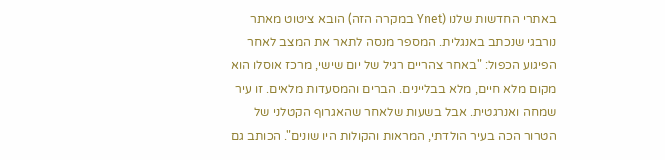באתרי החדשות שלנו (Ynet במקרה הזה) הובא ציטוט מאתר נורבגי שנכתב באנגלית. המספר מנסה לתאר את המצב לאחר הפיגוע הכפול: "באחר צהריים רגיל של יום שישי, מרכז אוסלו הוא מקום מלא חיים, מלא בבליינים. הברים והמסעדות מלאים. זו עיר שמחה ואנרגטית. אבל בשעות שלאחר שהאגרוף הקטלני של הטרור הכה בעיר הולדתי, המראות והקולות היו שונים". הכותב גם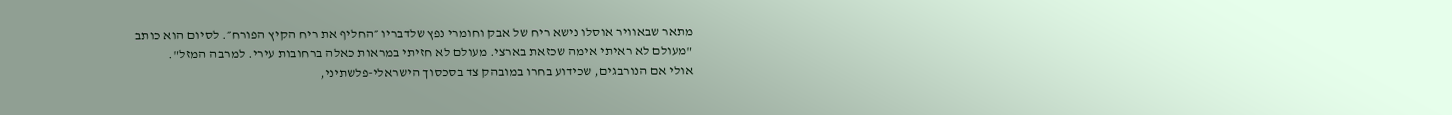מתאר שבאוויר אוסלו נישא ריח של אבק וחומרי נפץ שלדבריו ״החליף את ריח הקיץ הפורח״. לסיום הוא כותב "מעולם לא ראיתי אימה שכזאת בארצי. מעולם לא חזיתי במראות כאלה ברחובות עירי. למרבה המזל".
אולי אם הנורבגים, שכידוע בחרו במובהק צד בסכסוך הישראלי-פלשתיני,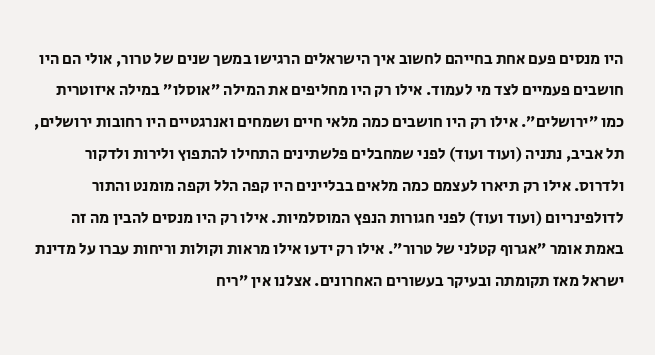היו מנסים פעם אחת בחייהם לחשוב איך הישראלים הרגישו במשך שנים של טרור, אולי הם היו חושבים פעמיים לצד מי לעמוד. אילו רק היו מחליפים את המילה ״אוסלו״ במילה איזוטרית כמו ״ירושלים״. אילו רק היו חושבים כמה מלאי חיים ושמחים ואנרגטיים היו רחובות ירושלים, תל אביב, נתניה (ועוד ועוד) לפני שמחבלים פלשתינים התחילו להתפוץ ולירות ולדקור ולדרוס. אילו רק תיארו לעצמם כמה מלאים בבליינים היו קפה הלל וקפה מומנט והתור לדולפינריום (ועוד ועוד) לפני חגורות הנפץ המוסלמיות. אילו רק היו מנסים להבין מה זה באמת אומר ״אגרוף קטלני של טרור״. אילו רק ידעו אילו מראות וקולות וריחות עברו על מדינת ישראל מאז תקומתה ובעיקר בעשורים האחרונים. אצלנו אין ״ריח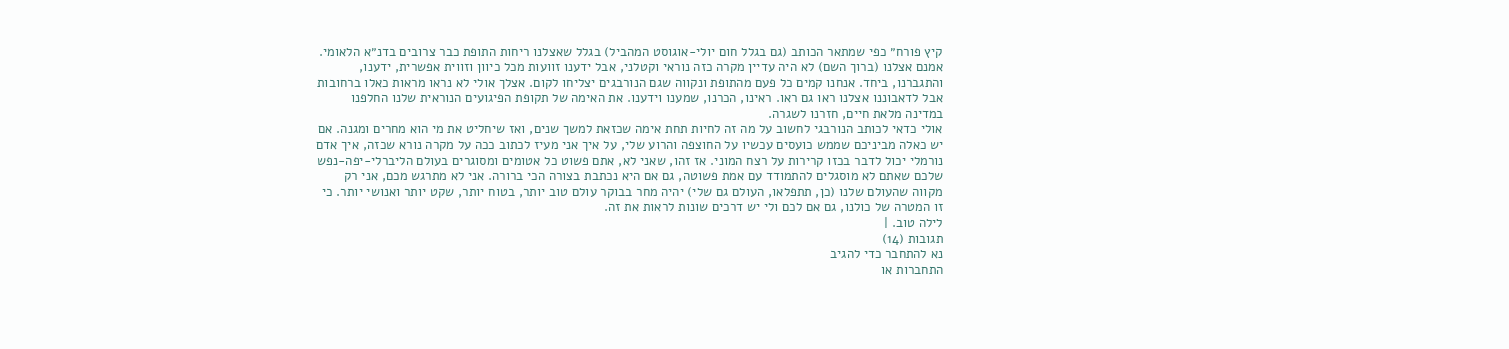קיץ פורח״ כפי שמתאר הכותב (גם בגלל חום יולי-אוגוסט המהביל) בגלל שאצלנו ריחות התופת כבר צרובים בדנ״א הלאומי. אמנם אצלנו (ברוך השם) לא היה עדיין מקרה כזה נוראי וקטלני, אבל ידענו זוועות מכל כיוון וזווית אפשרית, ידענו, והתגברנו, ביחד. אנחנו קמים כל פעם מהתופת ונקווה שגם הנורבגים יצליחו לקום. אצלך אולי לא נראו מראות כאלו ברחובות אבל לדאבוננו אצלנו ראו גם ראו. ראינו, הכרנו, שמענו וידענו. את האימה של תקופת הפיגועים הנוראית שלנו החלפנו במדינה מלאת חיים, חזרנו לשגרה.
אולי כדאי לכותב הנורבגי לחשוב על מה זה לחיות תחת אימה שכזאת למשך שנים, ואז שיחליט את מי הוא מחרים ומגנה. אם יש כאלה מביניכם שממש כועסים עכשיו על החוצפה והרוע שלי, על איך אני מעיז לכתוב ככה על מקרה נורא שכזה, איך אדם נורמלי יכול לדבר בכזו קרירות על רצח המוני. אז זהו, שאני לא, אתם פשוט כל אטומים ומסוגרים בעולם הליברלי-יפה-נפש שלכם שאתם לא מוסגלים להתמודד עם אמת פשוטה, גם אם היא נכתבת בצורה הכי ברורה. אני לא מתרגש מכם, אני רק מקווה שהעולם שלנו (כן, תתפלאו, העולם גם שלי) יהיה מחר בבוקר עולם טוב יותר, בטוח יותר, שקט יותר ואנושי יותר. כי זו המטרה של כולנו, גם אם לכם ולי יש דרכים שונות לראות את זה.
לילה טוב. |
תגובות (14)
נא להתחבר כדי להגיב
התחברות או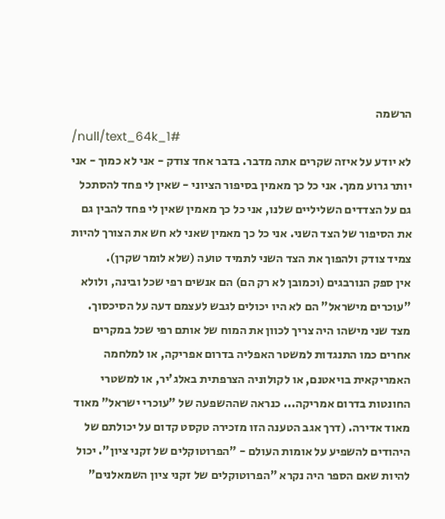הרשמה
/null/text_64k_1#
לא יודע על איזה שקרים אתה מדבר. בדבר אחד צודק - אני לא כמוך - אני יותר גרוע ממך. אני כל כך מאמין בסיפור הציוני - שאין לי פחד להסתכל גם על הצדדים השליליים שלנו, אני כל כך מאמין שאין לי פחד להבין גם את הסיפור של הצד השני. אני כל כך מאמין שאני לא חש את הצורך להיות צמיד צודק ולהפוך את הצד השני לתמיד טועה (שלא לומר שקרן).
אין ספק הנורבגים (וכמובן לא רק הם) הם אנשים רפי שכל ובינה, ולולא "עוכרים מישראל" הם לא היו יכולים לגבש לעצמם דעה על הסיכסוך. מצד שני מישהו היה צריך לכוון את המוח של אותם רפי שכל במקרים אחרים כמו התנגדות למשטר האפליה בדרום אפריקה, או למלחמה האמריקאית בויאטנם, או לקולוניה הצרפתית באלג'יר, או למשטרי החונטות בדרום אמריקה... כנראה שההשפעה של "עוכרי ישראל" מאוד מאוד אדירה. (דרך אגב הטענה הזו מזכירה טקסט קדום על יכולתם של היהודים להשפיע על אומות העולם - "הפרוטוקלים של זקני ציון". יכול להיות שאם הספר היה נקרא "הפרוטוקלים של זקני ציון השמאלנים"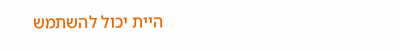היית יכול להשתמש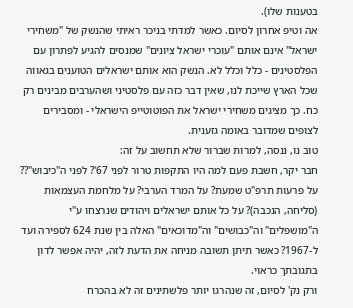בטענות שלו).
אה וטיפ אחרון לסיום. כאשר למדתי בניכר ראיתי שהנשק של "משחירי ישראל" אינם אותם "עוכרי ישראל ציונים" שמנסים להגיע לפתרון עם הפלסטינים - כלל וכלל לא. הנשק הוא אותם ישראלים הטוענים בגאווה שכל הארץ שייכת לנו, שאין דבר כזה עם פלסטיני ושהערבים מבינים רק כח. כך מציגים משחירי ישראל את הפוטוטייפ הישראלי - ומסבירים לצופים שמדובר באומה גזענית.
טוב נו, ננסה, למרות שברור שלא תחשוב על זה:
חבר יקר, חשבת פעם למה היו התקפות טרור לפני 67'? לפני ה"כיבוש"?? על פרעות תרפ"ט שמעת? על המרד הערבי? על מלחמת העצמאות (סליחה, הנכבה)? על כל אותם ישראלים ויהודים שנרצחו ע"י ה"מושפלים" וה"כבושים" וה"מדוכאים" האלה בין שנת 624 לספירה ועד ל-1967? כאשר תיתן תשובה מניחה את הדעת לזה, יהיה אפשר לדון בתגובתך כראוי.
ורק נק' לסיום, זה שנהרגו יותר פלשתינים זה לא בהכרח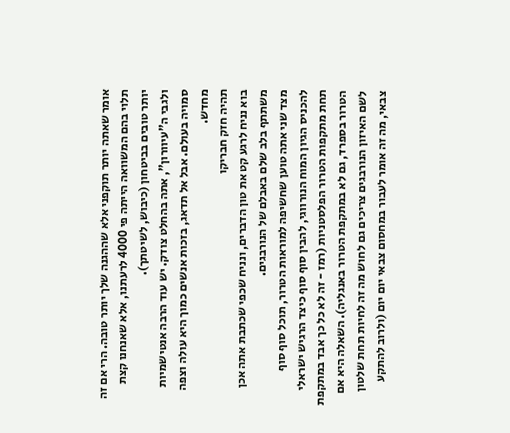אומר שאתה יותר תוקפני אלא שההגנה שלך יותר טובה. הרי אם זה תלוי בהם המשוואה הייתה פי 4000 לרעתנו, אלא שאנחנו קצת יותר טובים בביטחון (כיבוש, לשיטתך).
ולגבי ה"עיוורון", אתה בהחלט צודק. יש עוד הרבה אנטישמיות סמויה בעולם. אבל אל תדאג, בזכות אנשים כמוך היא עולה וצפה מחדש.
תהיה חזק חבריקו
בוא נניח לרגע קט את טון הדברים, ונניח שכפי שכתבת אתה אכן משתתף בלב שלם באבלם של הנורבגים.
מצד שני אתה טוען שחשיפה למוראות הטרור, תוכל סוף סוף להכניס הגיון המוח הנורווגי, להבין סוף סוף כיצד הרגיש ישראלי תחת מתקפות הטרור הפלסטניות (רמז - זה לא כל כך אבד במתקפת הטרור בספרד, גם לא במתקפת הטרור באנגליה). השאלה היא אם לשם האיזון הנורבגים צריכים גם לחוש מה זה לחיות תחת שלטון צבאי, מה זה אומר לעבור במחסום צבאי יום יום (ולרוב להתקע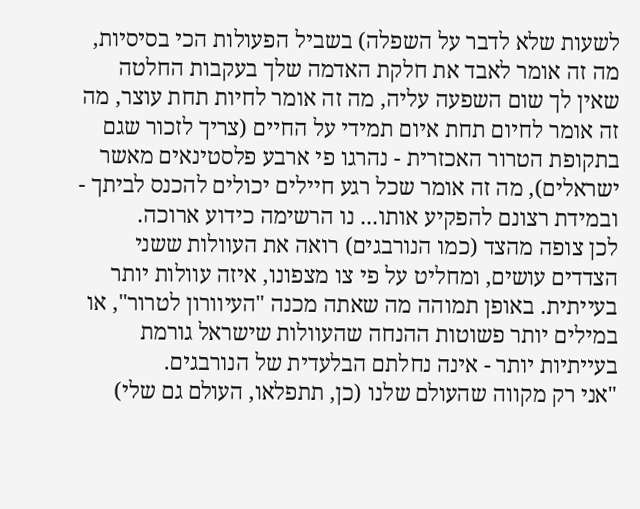לשעות שלא לדבר על השפלה) בשביל הפעולות הכי בסיסיות, מה זה אומר לאבד את חלקת האדמה שלך בעקבות החלטה שאין לך שום השפעה עליה, מה זה אומר לחיות תחת עוצר, מה זה אומר לחיום תחת איום תמידי על החיים (צריך לזכור שגם בתקופת הטרור האכזרית - נהרגו פי ארבע פלסטינאים מאשר ישראלים), מה זה אומר שכל רגע חיילים יכולים להכנס לביתך - ובמידת רצונם להפקיע אותו... נו הרשימה כידוע ארוכה.
לכן צופה מהצד (כמו הנורבגים) רואה את העוולות ששני הצדדים עושים, ומחליט על פי צו מצפונו, איזה עוולות יותר בעייתית. באופן תמוהה מה שאתה מכנה "העיוורון לטרור", או במילים יותר פשוטות ההנחה שהעוולות שישראל גורמת בעייתיות יותר - אינה נחלתם הבלעדית של הנורבגים.
"אני רק מקווה שהעולם שלנו (כן, תתפלאו, העולם גם שלי)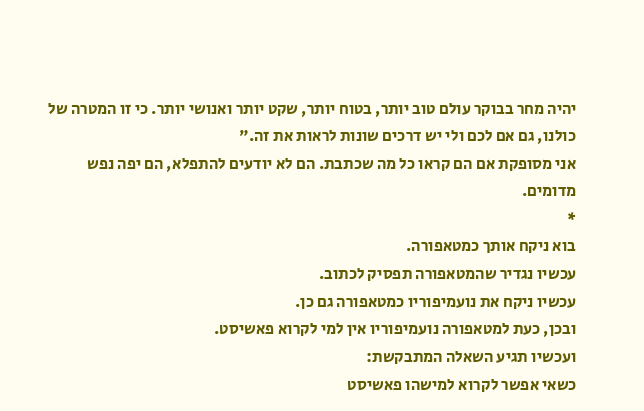יהיה מחר בבוקר עולם טוב יותר, בטוח יותר, שקט יותר ואנושי יותר. כי זו המטרה של כולנו, גם אם לכם ולי יש דרכים שונות לראות את זה."
אני מסופקת אם הם קראו כל מה שכתבת. הם לא יודעים להתפלא, הם יפה נפש מדומים.
*
בוא ניקח אותך כמטאפורה.
עכשיו נגדיר שהמטאפורה תפסיק לכתוב.
עכשיו ניקח את נועמיפוריו כמטאפורה גם כן.
ובכן, כעת למטאפורה נועמיפוריו אין למי לקרוא פאשיסט.
ועכשיו תגיע השאלה המתבקשת:
כשאי אפשר לקרוא למישהו פאשיסט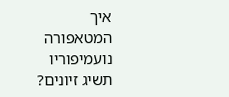איך המטאפורה נועמיפוריו תשיג זיונים?